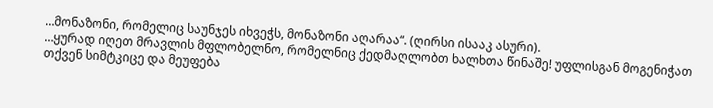…მონაზონი, რომელიც საუნჯეს იხვეჭს, მონაზონი აღარაა“. (ღირსი ისააკ ასური).
…ყურად იღეთ მრავლის მფლობელნო, რომელნიც ქედმაღლობთ ხალხთა წინაშე! უფლისგან მოგენიჭათ თქვენ სიმტკიცე და მეუფება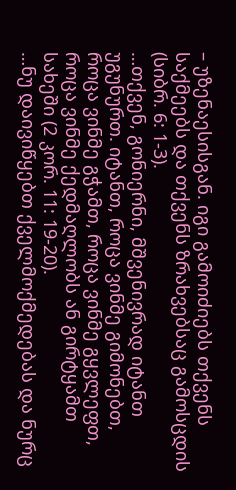– უზენაესისგან. იგი გამოიძიებს თქვენს საქმეებს და თქვენს ზრახვებსაც გამოსცდის (სიბრ. 6: 1-3).
…თქვენ, გონიერნი, მშვენივრად იტანთ უგუნურთ. იტანთ, როცა ვინმე გიმონებთ, როცა ვინმე გჭამთ, როცა ვინმე გყვლეფთ, როცა ვინმე ქედმაღლობს ან გირტყამთ სახეში (2 კორ. 11: 19-20).
…ნუ დაივიწყებთ ქველმოქმედებას და ნურც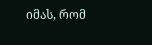იმას, რომ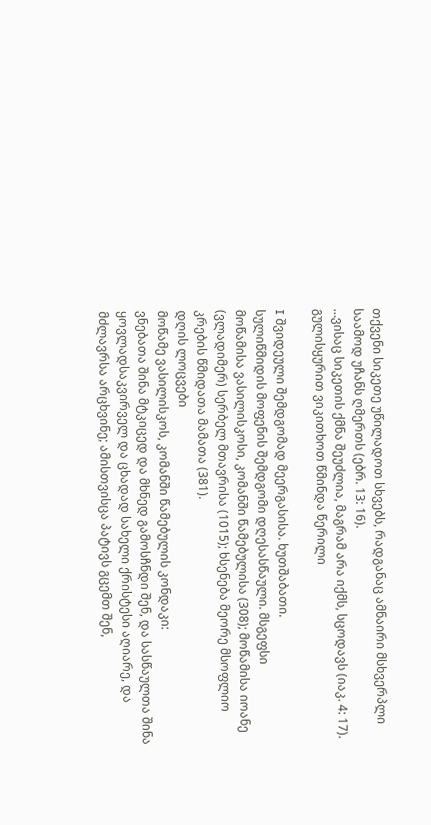თქვენი სიკეთე უწილადოთ სხვებს, რადგანაც ამნაირი მსხვერპლი საამოდ უჩანს ღმერთს (ებრ. 13: 16).
…ვისაც სიკეთის ქმნა შეუძლია, მაგრამ არა იქმს, სცოდავს (იაკ. 4: 17).
გულისყურით ვიკითხოთ წმინდა წერილი

I შვიდეული შემდგომად მეერგასისა. ხუთშაბათი.
სულიწმიდის მოფენის შემდგომი დღესასწაული. მსგეფსი
მოწამისა ვასილისკოსი, კომანში წამებულისა (308); მოწამისა იოანე (ვლადიმერ) სერბელ მთავრისა (1015); ხსენება მეორე მსოფლიო კრების წმიდათა მამათა (381).
დღის ლოცვები
მოწამე ვასილისკოს, კომანში წამებულის კონდაკი:
ვნებათა შინა მტკიცედ და მხნედ გამოსჩნდი შენ, და სასწაულთა შინა ყოვლადსაკვირველ და ცხადად სახელი ქრისტესი აღიარე, და მძლავრსა არცხვინე; ამისთვისცა პატივს გცემთ შენ,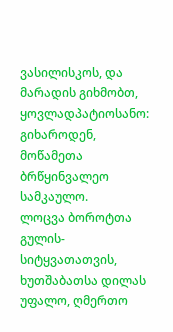ვასილისკოს, და მარადის გიხმობთ, ყოვლადპატიოსანო: გიხაროდენ, მოწამეთა ბრწყინვალეო სამკაულო.
ლოცვა ბოროტთა გულის-სიტყვათათვის, ხუთშაბათსა დილას
უფალო, ღმერთო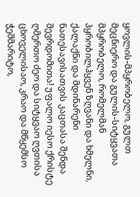ყოვლის-მპყრობელო, გულთ მეცნიერო და გულის-სიტყვათა მპყრობელო, რომელმან პყრობილჰყვენ ზღვანი და ხმელნი, ქალაქნი და მდინარენი ნათესავისათვის კაცთასა შენდა შევრდომითა! უფალო იესო ქრისტე ღმერთო ძეო და სიტყვაო ღვთისა ცხოველისაო, კრაო და მწყემსო ჭეშმარიტო,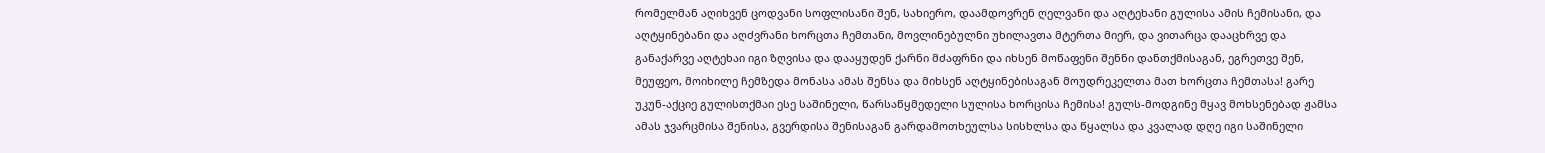რომელმან აღიხვენ ცოდვანი სოფლისანი შენ, სახიერო, დაამდოვრენ ღელვანი და აღტეხანი გულისა ამის ჩემისანი, და აღტყინებანი და აღძვრანი ხორცთა ჩემთანი, მოვლინებულნი უხილავთა მტერთა მიერ, და ვითარცა დააცხრვე და განაქარვე აღტეხაი იგი ზღვისა და დააყუდენ ქარნი მძაფრნი და იხსენ მოწაფენი შენნი დანთქმისაგან, ეგრეთვე შენ, მეუფეო, მოიხილე ჩემზედა მონასა ამას შენსა და მიხსენ აღტყინებისაგან მოუდრეკელთა მათ ხორცთა ჩემთასა! გარე უკუნ-აქციე გულისთქმაი ესე საშინელი, წარსაწყმედელი სულისა ხორცისა ჩემისა! გულს-მოდგინე მყავ მოხსენებად ჟამსა ამას ჯვარცმისა შენისა, გვერდისა შენისაგან გარდამოთხეულსა სისხლსა და წყალსა და კვალად დღე იგი საშინელი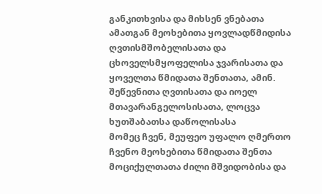განკითხვისა და მიხსენ ვნებათა ამათგან მეოხებითა ყოვლადწმიდისა ღვთისმშობელისათა და ცხოველსმყოფელისა ჯვარისათა და ყოველთა წმიდათა შენთათა, ამინ.
შეწევნითა ღვთისათა და იოელ მთავარანგელოსისათა, ლოცვა ხუთშაბათსა დაწოლისასა
მომეც ჩვენ, მეუფეო უფალო ღმერთო ჩვენო მეოხებითა წმიდათა შენთა მოციქულთათა ძილი მშვიდობისა და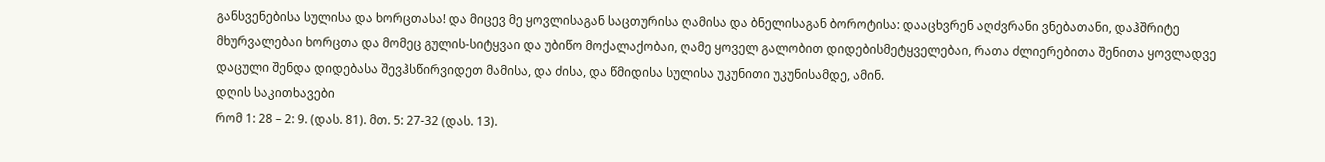განსვენებისა სულისა და ხორცთასა! და მიცევ მე ყოვლისაგან საცთურისა ღამისა და ბნელისაგან ბოროტისა: დააცხვრენ აღძვრანი ვნებათანი, დაჰშრიტე მხურვალებაი ხორცთა და მომეც გულის-სიტყვაი და უბიწო მოქალაქობაი, ღამე ყოველ გალობით დიდებისმეტყველებაი, რათა ძლიერებითა შენითა ყოვლადვე დაცული შენდა დიდებასა შევჰსწირვიდეთ მამისა, და ძისა, და წმიდისა სულისა უკუნითი უკუნისამდე, ამინ.
დღის საკითხავები
რომ 1: 28 – 2: 9. (დას. 81). მთ. 5: 27-32 (დას. 13).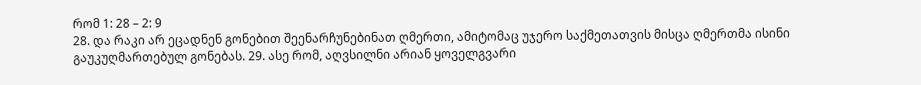რომ 1: 28 – 2: 9
28. და რაკი არ ეცადნენ გონებით შეენარჩუნებინათ ღმერთი, ამიტომაც უჯერო საქმეთათვის მისცა ღმერთმა ისინი გაუკუღმართებულ გონებას. 29. ასე რომ, აღვსილნი არიან ყოველგვარი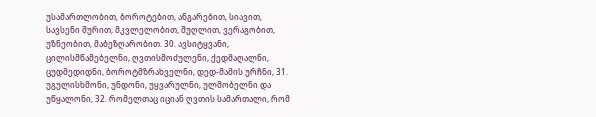უსამართლობით, ბოროტებით, ანგარებით, სიავით, სავსენი შურით, მკვლელობით, შუღლით, ვერაგობით, უზნეობით, მაბეზღარობით. 30. ავსიტყვანი, ცილისმწამებელნი, ღვთისმოძულენი, ქედმაღალნი, ცუდმედიდნი, ბოროტმზრახველნი, დედ-მამის ურჩნი, 31. უგულისხმონი, უნდონი, უყვარულნი, ულმობელნი და უწყალონი, 32. რომელთაც იციან ღვთის სამართალი, რომ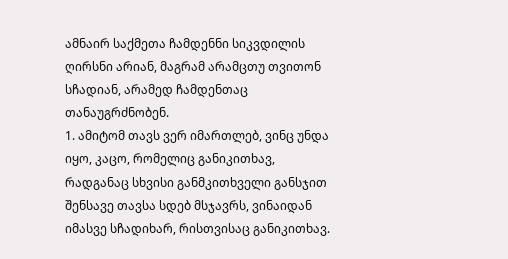ამნაირ საქმეთა ჩამდენნი სიკვდილის ღირსნი არიან, მაგრამ არამცთუ თვითონ სჩადიან, არამედ ჩამდენთაც თანაუგრძნობენ.
1. ამიტომ თავს ვერ იმართლებ, ვინც უნდა იყო, კაცო, რომელიც განიკითხავ, რადგანაც სხვისი განმკითხველი განსჯით შენსავე თავსა სდებ მსჯავრს, ვინაიდან იმასვე სჩადიხარ, რისთვისაც განიკითხავ.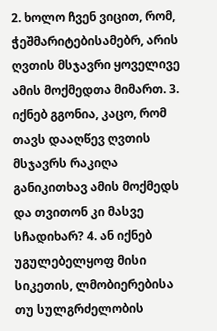2. ხოლო ჩვენ ვიცით, რომ, ჭეშმარიტებისამებრ, არის ღვთის მსჯავრი ყოველივე ამის მოქმედთა მიმართ. 3. იქნებ გგონია, კაცო, რომ თავს დააღწევ ღვთის მსჯავრს რაკიღა განიკითხავ ამის მოქმედს და თვითონ კი მასვე სჩადიხარ? 4. ან იქნებ უგულებელყოფ მისი სიკეთის, ლმობიერებისა თუ სულგრძელობის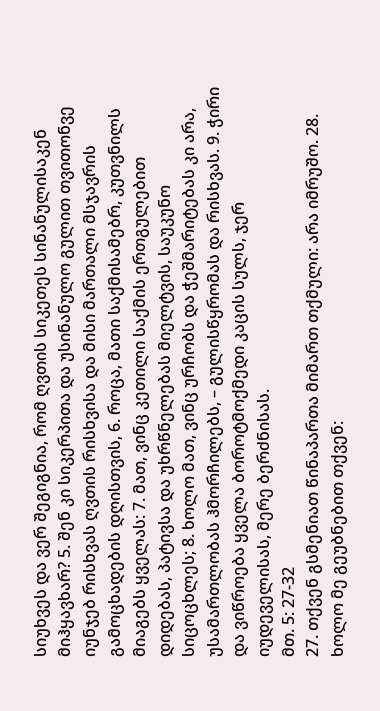სიუხვეს და ვერ შეგიგნია, რომ ღვთის სიკეთეს სინანულისაკენ მიჰყავხარ? 5. შენ კი სიკერპითა და უსინანულო გულით თვითონვე იუნჯებ რისხვას ღვთის რისხვისა და მისი მართალი მსჯავრის გამოცხადების დღისთვის, 6. როცა, მათი საქმისამებრ, კუთვნილს მიაგებს ყველას: 7. მათ, ვინც კეთილი საქმის ერთგულებით დიდებას, პატივსა და უხრწნელებას მიელტვის, საუკუნო სიცოცხლეს; 8. ხოლო მათ, ვინც ურჩობს და ჭეშმარიტებას კი არა, უსამართლობას ჰმორჩილებს, – გულისწყრომას და რისხვას. 9. ჭირი და ვიწროება ყველა ბოროტმოქმედი კაცის სულს, ჯერ იუდეველისას, მერე ბერძნისას.
მთ. 5: 27-32
27. თქვენ გსმენიათ წინაპართა მიმართ თქმული: არა იმრუშო. 28. ხოლო მე გეუბნებით თქვენ: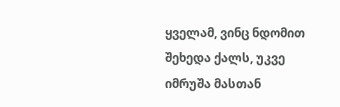ყველამ, ვინც ნდომით შეხედა ქალს, უკვე იმრუშა მასთან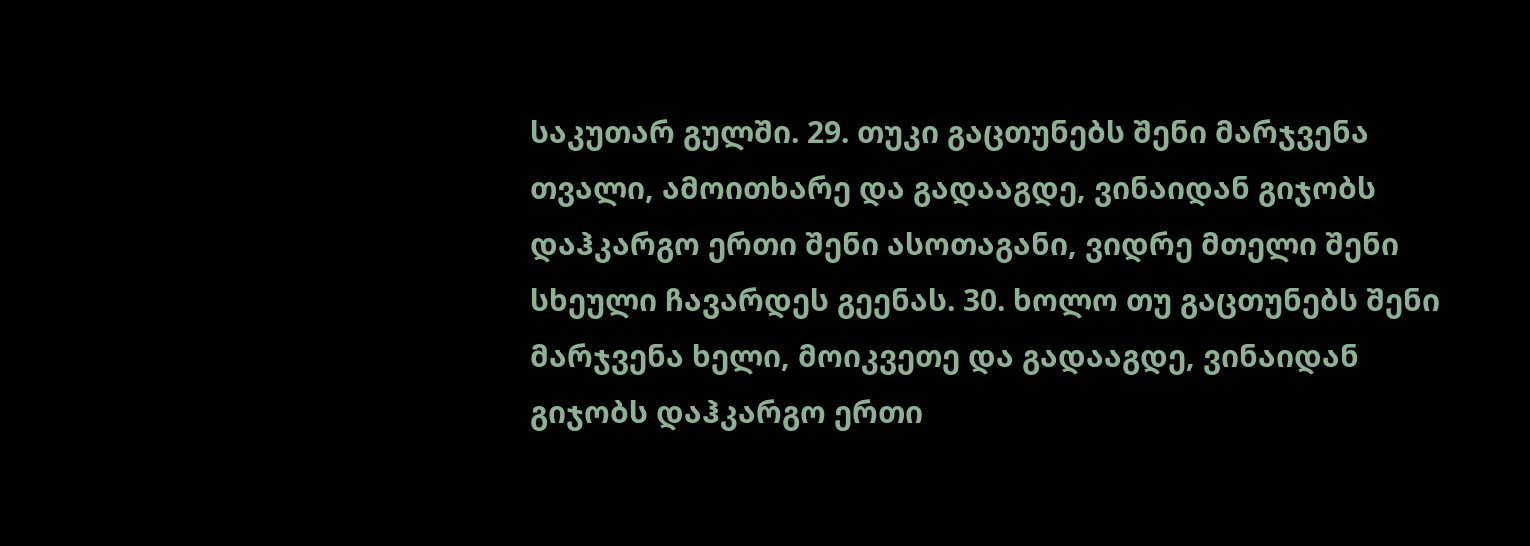საკუთარ გულში. 29. თუკი გაცთუნებს შენი მარჯვენა თვალი, ამოითხარე და გადააგდე, ვინაიდან გიჯობს დაჰკარგო ერთი შენი ასოთაგანი, ვიდრე მთელი შენი სხეული ჩავარდეს გეენას. 30. ხოლო თუ გაცთუნებს შენი მარჯვენა ხელი, მოიკვეთე და გადააგდე, ვინაიდან გიჯობს დაჰკარგო ერთი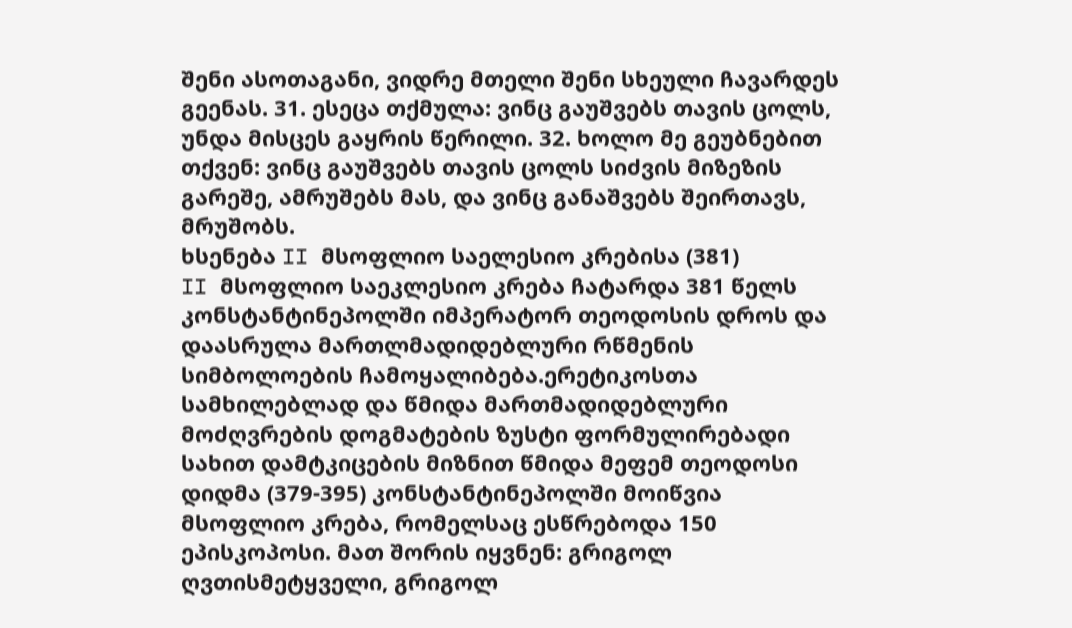შენი ასოთაგანი, ვიდრე მთელი შენი სხეული ჩავარდეს გეენას. 31. ესეცა თქმულა: ვინც გაუშვებს თავის ცოლს, უნდა მისცეს გაყრის წერილი. 32. ხოლო მე გეუბნებით თქვენ: ვინც გაუშვებს თავის ცოლს სიძვის მიზეზის გარეშე, ამრუშებს მას, და ვინც განაშვებს შეირთავს, მრუშობს.
ხსენება II მსოფლიო საელესიო კრებისა (381)
II მსოფლიო საეკლესიო კრება ჩატარდა 381 წელს კონსტანტინეპოლში იმპერატორ თეოდოსის დროს და დაასრულა მართლმადიდებლური რწმენის სიმბოლოების ჩამოყალიბება.ერეტიკოსთა სამხილებლად და წმიდა მართმადიდებლური მოძღვრების დოგმატების ზუსტი ფორმულირებადი სახით დამტკიცების მიზნით წმიდა მეფემ თეოდოსი დიდმა (379-395) კონსტანტინეპოლში მოიწვია მსოფლიო კრება, რომელსაც ესწრებოდა 150 ეპისკოპოსი. მათ შორის იყვნენ: გრიგოლ ღვთისმეტყველი, გრიგოლ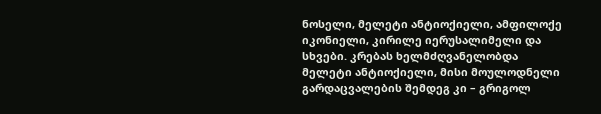ნოსელი, მელეტი ანტიოქიელი, ამფილოქე იკონიელი, კირილე იერუსალიმელი და სხვები. კრებას ხელმძღვანელობდა მელეტი ანტიოქიელი, მისი მოულოდნელი გარდაცვალების შემდეგ კი – გრიგოლ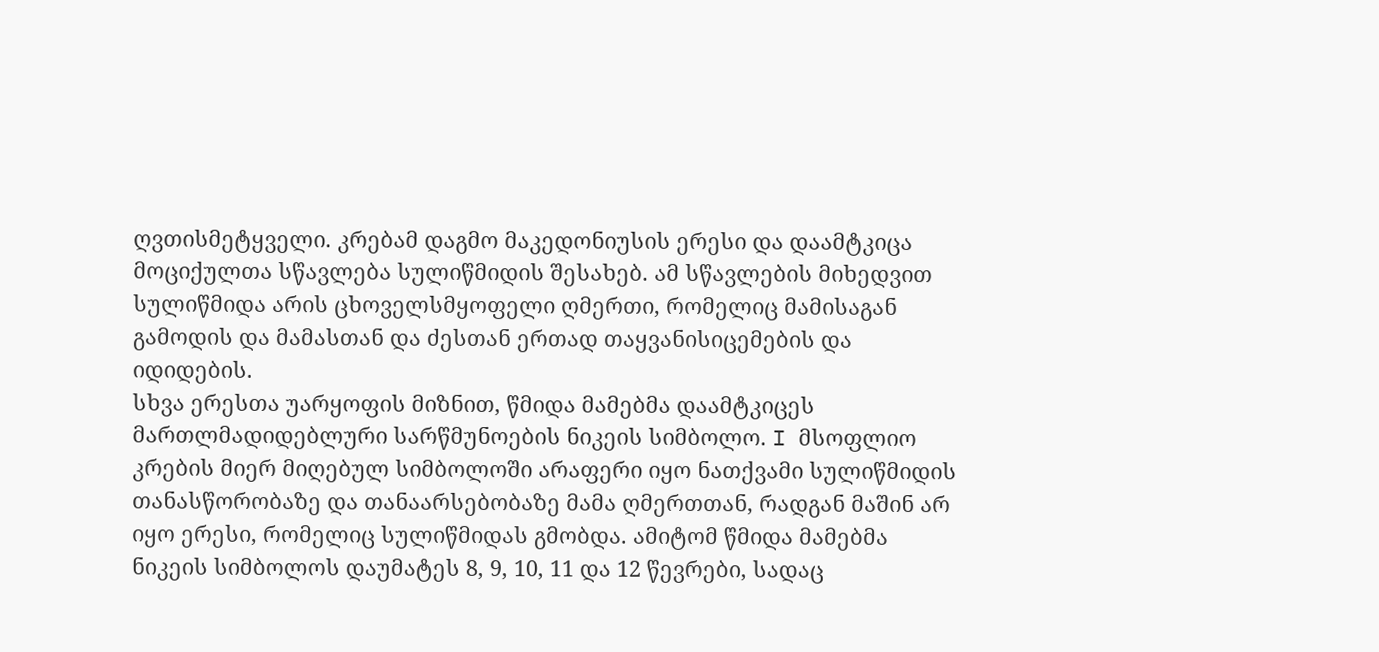ღვთისმეტყველი. კრებამ დაგმო მაკედონიუსის ერესი და დაამტკიცა მოციქულთა სწავლება სულიწმიდის შესახებ. ამ სწავლების მიხედვით სულიწმიდა არის ცხოველსმყოფელი ღმერთი, რომელიც მამისაგან გამოდის და მამასთან და ძესთან ერთად თაყვანისიცემების და იდიდების.
სხვა ერესთა უარყოფის მიზნით, წმიდა მამებმა დაამტკიცეს მართლმადიდებლური სარწმუნოების ნიკეის სიმბოლო. I მსოფლიო კრების მიერ მიღებულ სიმბოლოში არაფერი იყო ნათქვამი სულიწმიდის თანასწორობაზე და თანაარსებობაზე მამა ღმერთთან, რადგან მაშინ არ იყო ერესი, რომელიც სულიწმიდას გმობდა. ამიტომ წმიდა მამებმა ნიკეის სიმბოლოს დაუმატეს 8, 9, 10, 11 და 12 წევრები, სადაც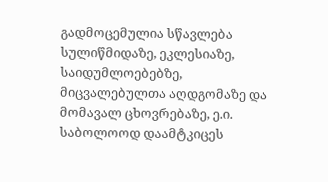გადმოცემულია სწავლება სულიწმიდაზე, ეკლესიაზე, საიდუმლოებებზე, მიცვალებულთა აღდგომაზე და მომავალ ცხოვრებაზე, ე.ი. საბოლოოდ დაამტკიცეს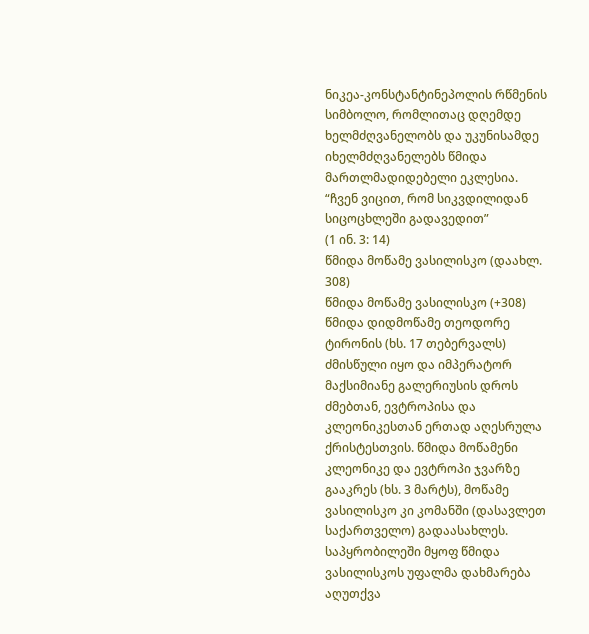ნიკეა-კონსტანტინეპოლის რწმენის სიმბოლო, რომლითაც დღემდე ხელმძღვანელობს და უკუნისამდე იხელმძღვანელებს წმიდა მართლმადიდებელი ეკლესია.
“ჩვენ ვიცით, რომ სიკვდილიდან სიცოცხლეში გადავედით”
(1 ინ. 3: 14)
წმიდა მოწამე ვასილისკო (დაახლ. 308)
წმიდა მოწამე ვასილისკო (+308) წმიდა დიდმოწამე თეოდორე ტირონის (ხს. 17 თებერვალს) ძმისწული იყო და იმპერატორ მაქსიმიანე გალერიუსის დროს ძმებთან, ევტროპისა და კლეონიკესთან ერთად აღესრულა ქრისტესთვის. წმიდა მოწამენი კლეონიკე და ევტროპი ჯვარზე გააკრეს (ხს. 3 მარტს), მოწამე ვასილისკო კი კომანში (დასავლეთ საქართველო) გადაასახლეს. საპყრობილეში მყოფ წმიდა ვასილისკოს უფალმა დახმარება აღუთქვა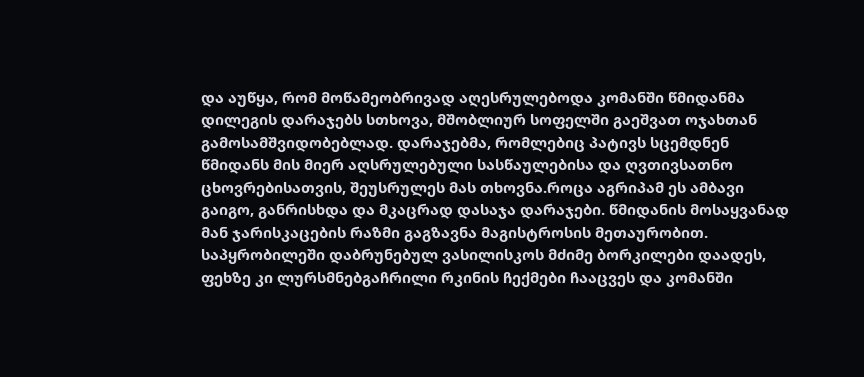და აუწყა, რომ მოწამეობრივად აღესრულებოდა კომანში წმიდანმა დილეგის დარაჯებს სთხოვა, მშობლიურ სოფელში გაეშვათ ოჯახთან გამოსამშვიდობებლად. დარაჯებმა, რომლებიც პატივს სცემდნენ წმიდანს მის მიერ აღსრულებული სასწაულებისა და ღვთივსათნო ცხოვრებისათვის, შეუსრულეს მას თხოვნა.როცა აგრიპამ ეს ამბავი გაიგო, განრისხდა და მკაცრად დასაჯა დარაჯები. წმიდანის მოსაყვანად მან ჯარისკაცების რაზმი გაგზავნა მაგისტროსის მეთაურობით. საპყრობილეში დაბრუნებულ ვასილისკოს მძიმე ბორკილები დაადეს, ფეხზე კი ლურსმნებგაჩრილი რკინის ჩექმები ჩააცვეს და კომანში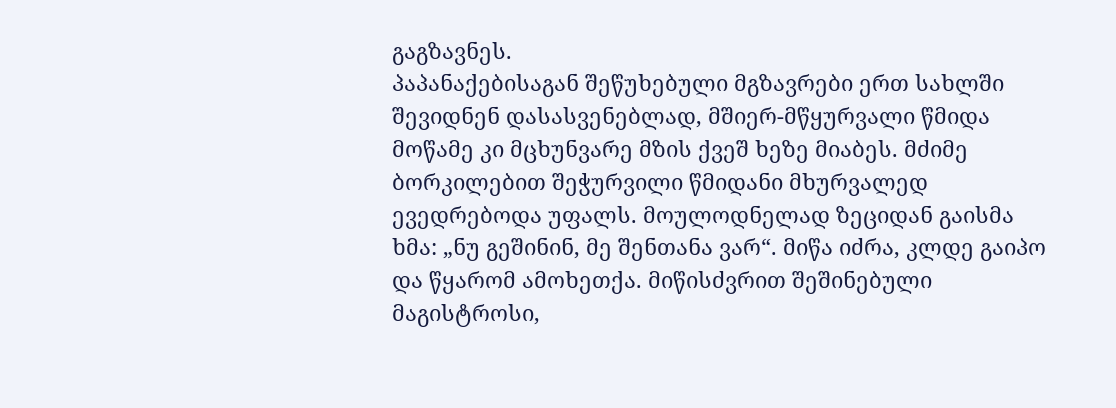გაგზავნეს.
პაპანაქებისაგან შეწუხებული მგზავრები ერთ სახლში შევიდნენ დასასვენებლად, მშიერ-მწყურვალი წმიდა მოწამე კი მცხუნვარე მზის ქვეშ ხეზე მიაბეს. მძიმე ბორკილებით შეჭურვილი წმიდანი მხურვალედ ევედრებოდა უფალს. მოულოდნელად ზეციდან გაისმა ხმა: „ნუ გეშინინ, მე შენთანა ვარ“. მიწა იძრა, კლდე გაიპო და წყარომ ამოხეთქა. მიწისძვრით შეშინებული მაგისტროსი,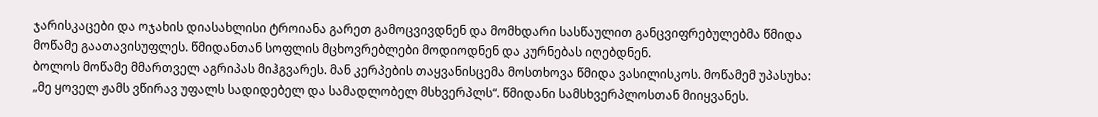ჯარისკაცები და ოჯახის დიასახლისი ტროიანა გარეთ გამოცვივდნენ და მომხდარი სასწაულით განცვიფრებულებმა წმიდა მოწამე გაათავისუფლეს. წმიდანთან სოფლის მცხოვრებლები მოდიოდნენ და კურნებას იღებდნენ.
ბოლოს მოწამე მმართველ აგრიპას მიჰგვარეს. მან კერპების თაყვანისცემა მოსთხოვა წმიდა ვასილისკოს. მოწამემ უპასუხა: „მე ყოველ ჟამს ვწირავ უფალს სადიდებელ და სამადლობელ მსხვერპლს“. წმიდანი სამსხვერპლოსთან მიიყვანეს.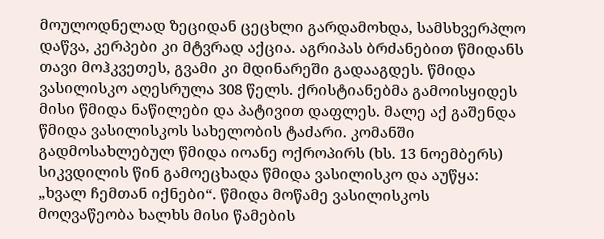მოულოდნელად ზეციდან ცეცხლი გარდამოხდა, სამსხვერპლო დაწვა, კერპები კი მტვრად აქცია. აგრიპას ბრძანებით წმიდანს თავი მოჰკვეთეს, გვამი კი მდინარეში გადააგდეს. წმიდა ვასილისკო აღესრულა 308 წელს. ქრისტიანებმა გამოისყიდეს მისი წმიდა ნაწილები და პატივით დაფლეს. მალე აქ გაშენდა წმიდა ვასილისკოს სახელობის ტაძარი. კომანში გადმოსახლებულ წმიდა იოანე ოქროპირს (ხს. 13 ნოემბერს) სიკვდილის წინ გამოეცხადა წმიდა ვასილისკო და აუწყა: „ხვალ ჩემთან იქნები“. წმიდა მოწამე ვასილისკოს მოღვაწეობა ხალხს მისი წამების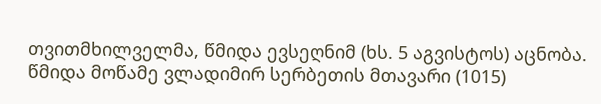თვითმხილველმა, წმიდა ევსეღნიმ (ხს. 5 აგვისტოს) აცნობა.
წმიდა მოწამე ვლადიმირ სერბეთის მთავარი (1015)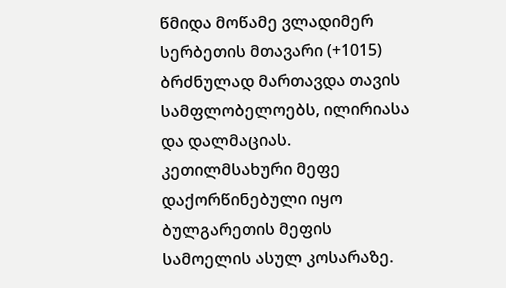წმიდა მოწამე ვლადიმერ სერბეთის მთავარი (+1015) ბრძნულად მართავდა თავის სამფლობელოებს, ილირიასა და დალმაციას. კეთილმსახური მეფე დაქორწინებული იყო ბულგარეთის მეფის სამოელის ასულ კოსარაზე.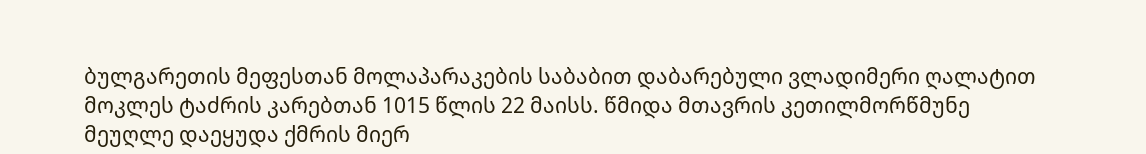ბულგარეთის მეფესთან მოლაპარაკების საბაბით დაბარებული ვლადიმერი ღალატით მოკლეს ტაძრის კარებთან 1015 წლის 22 მაისს. წმიდა მთავრის კეთილმორწმუნე მეუღლე დაეყუდა ქმრის მიერ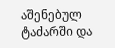აშენებულ ტაძარში და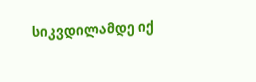სიკვდილამდე იქ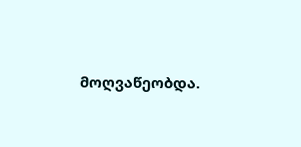მოღვაწეობდა.